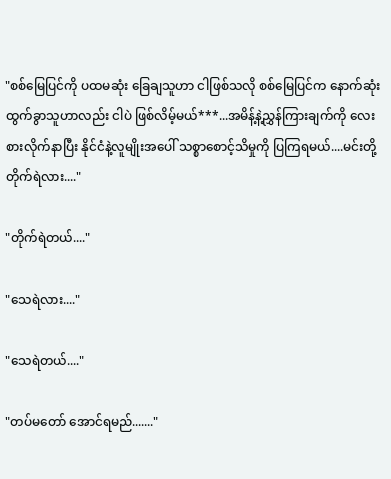"စစ်မြေပြင်ကို ပထမဆုံး ခြေချသူဟာ ငါဖြစ်သလို စစ်မြေပြင်က နောက်ဆုံးထွက်ခွာသူဟာလည်း ငါပဲ ဖြစ်လိမ့်မယ်***...အမိန့်နဲ့ညွှန်ကြားချက်ကို လေးစားလိုက်နာပြီး နိုင်ငံနဲ့လူမျိုးအပေါ် သစ္စာစောင့်သိမှုကို ပြကြရမယ်....မင်းတို့ တိုက်ရဲလား...."

"တိုက်ရဲတယ်...."

"သေရဲလား...."

"သေရဲတယ်...."

"တပ်မတော် အောင်ရမည်......."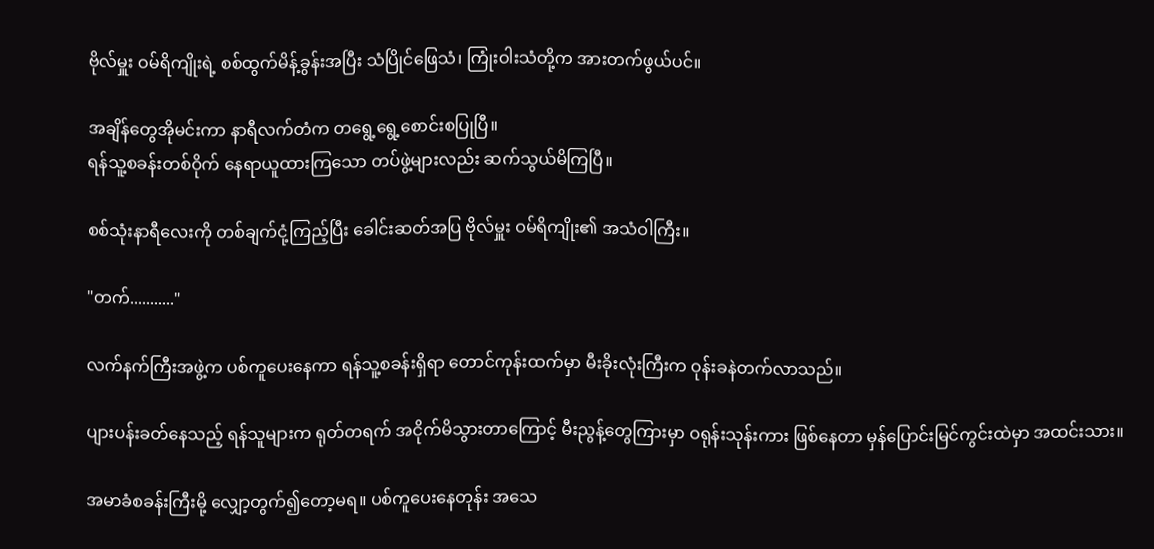ဗိုလ်မှူး ဝမ်ရိကျိုးရဲ့ စစ်ထွက်မိန့်ခွန်းအပြီး သံပြိုင်ဖြေသံ၊ ကြုံးဝါးသံတို့က အားတက်ဖွယ်ပင်။

အချိန်တွေအိုမင်းကာ နာရီလက်တံက တရွေ့ရွေ့စောင်းစပြုပြီ။
ရန်သူ့စခန်းတစ်ဝိုက် နေရာယူထားကြသော တပ်ဖွဲ့များလည်း ဆက်သွယ်မိကြပြီ။

စစ်သုံးနာရီလေးကို တစ်ချက်ငုံ့ကြည့်ပြီး ခေါင်းဆတ်အပြ ဗိုလ်မှူး ဝမ်ရိကျိုး၏ အသံဝါကြီး။

"တက်..........."

လက်နက်ကြီးအဖွဲ့က ပစ်ကူပေးနေကာ ရန်သူ့စခန်းရှိရာ တောင်ကုန်းထက်မှာ မီးခိုးလုံးကြီးက ဝုန်းခနဲတက်လာသည်။

ပျားပန်းခတ်နေသည့် ရန်သူများက ရုတ်တရက် အငိုက်မိသွားတာကြောင့် မီးညွန့်တွေကြားမှာ ဝရုန်းသုန်းကား ဖြစ်နေတာ မှန်ပြောင်းမြင်ကွင်းထဲမှာ အထင်းသား။

အမာခံစခန်းကြီးမို့ လျှော့တွက်၍တော့မရ။ ပစ်ကူပေးနေတုန်း အသေ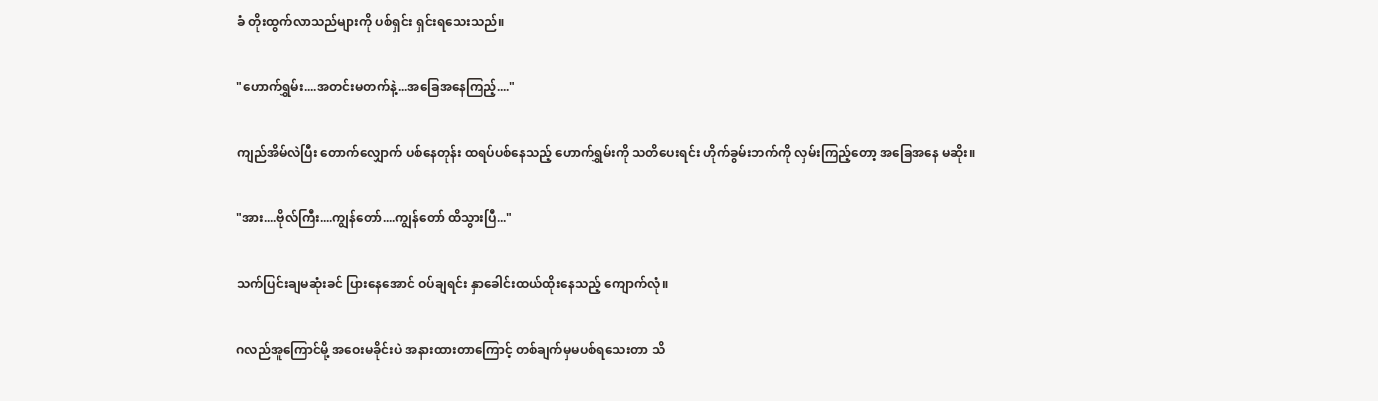ခံ တိုးထွက်လာသည်များကို ပစ်ရှင်း ရှင်းရသေးသည်။

"ဟောက်ရွှမ်း....အတင်းမတက်နဲ့...အခြေအနေကြည့်...."

ကျည်အိမ်လဲပြီး တောက်လျှောက် ပစ်နေတုန်း ထရပ်ပစ်နေသည့် ဟောက်ရွှမ်းကို သတိပေးရင်း ဟိုက်ခွမ်းဘက်ကို လှမ်းကြည့်တော့ အခြေအနေ မဆိုး။

"အား....ဗိုလ်ကြီး....ကျွန်တော်....ကျွန်တော် ထိသွားပြီ..."

သက်ပြင်းချမဆုံးခင် ပြားနေအောင် ဝပ်ချရင်း နှာခေါင်းထယ်ထိုးနေသည့် ကျောက်လုံ။

ဂလည်အူကြောင်မို့ အဝေးမခိုင်းပဲ အနားထားတာကြောင့် တစ်ချက်မှမပစ်ရသေးတာ သိ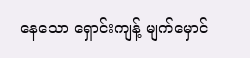နေသော ရှောင်းကျန့် မျက်မှောင်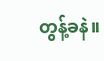တွန့်ခနဲ။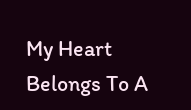My Heart Belongs To A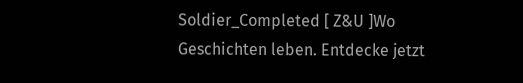Soldier_Completed [ Z&U ]Wo Geschichten leben. Entdecke jetzt